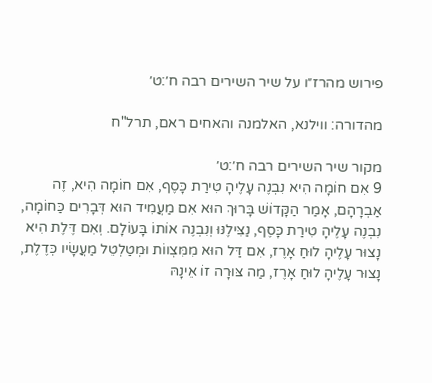פירוש מהרז״ו על שיר השירים רבה ח׳:ט׳

מהדורה: ווילנא, האלמנה והאחים ראם, תרל"ח

מקור שיר השירים רבה ח׳:ט׳
9 אִם חוֹמָה הִיא נִבְנֶה עָלֶיהָ טִירַת כָּסֶף, אִם חוֹמָה הִיא, זֶה אַבְרָהָם, אָמַר הַקָּדוֹשׁ בָּרוּךְ הוּא אִם מַעֲמִיד הוּא דְּבָרִים כַּחוֹמָה, נִבְנֶה עָלֶיהָ טִירַת כָּסֶף, נַצִּילֶנּוּ וְנִבְנֶה אוֹתוֹ בָּעוֹלָם. וְאִם דֶּלֶת הִיא נָצוּר עָלֶיהָ לוּחַ אָרֶז, אִם דַּל הוּא מִמִּצְווֹת וּמְטַלְטֵל מַעֲשָׂיו כְּדֶלֶת, נָצוּר עָלֶיהָ לוּחַ אָרֶז, מַה צּוּרָה זוֹ אֵינָהּ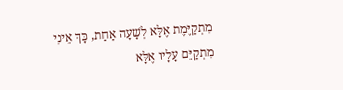מִתְקַיֶּמֶת אֶלָּא לְשָׁעָה אַחַת, כָּךְ אֵינִי מִתְקַיֵּם עָלָיו אֶלָּא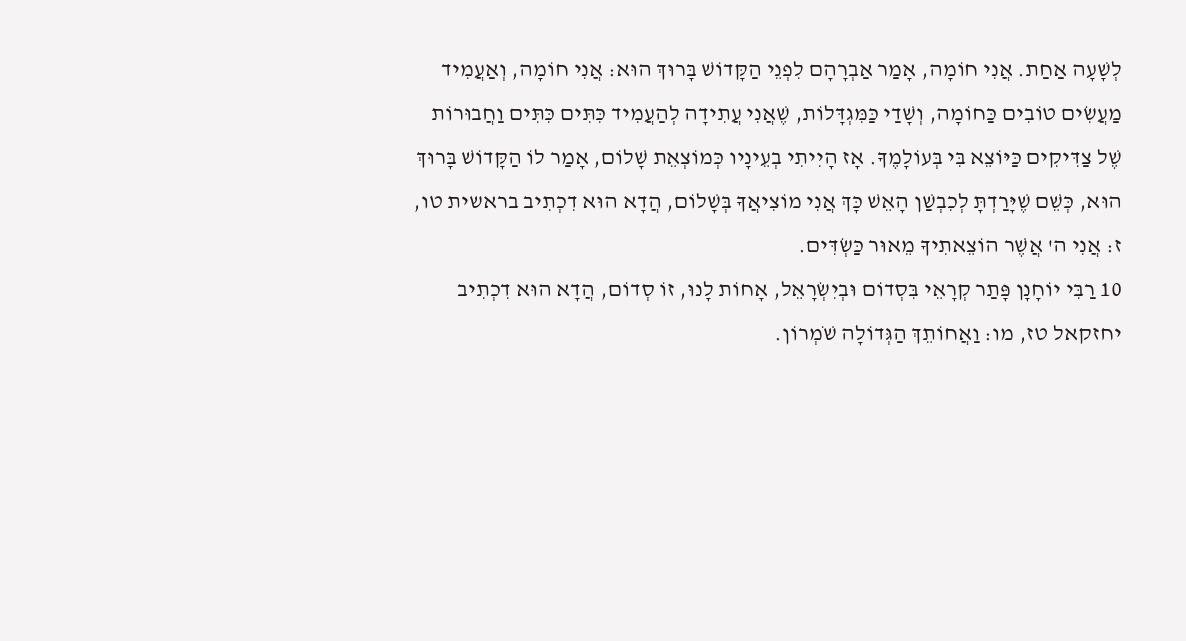לְשָׁעָה אַחַת. אֲנִי חוֹמָה, אָמַר אַבְרָהָם לִפְנֵי הַקָּדוֹשׁ בָּרוּךְ הוּא: אֲנִי חוֹמָה, וְאַעֲמִיד מַעֲשִׂים טוֹבִים כַּחוֹמָה, וְשָׁדַי כַּמִּגְדָּלוֹת, שֶׁאֲנִי עֲתִידָה לְהַעֲמִיד כִּתִּים כִּתִּים וַחֲבוּרוֹת שֶׁל צַדִּיקִים כַּיּוֹצֵא בִּי בְּעוֹלָמֶךָ. אָז הָיִיתִי בְעֵינָיו כְּמוֹצְאֵת שָׁלוֹם, אָמַר לוֹ הַקָּדוֹשׁ בָּרוּךְ הוּא, כְּשֵׁם שֶׁיָּרַדְתָּ לְכִבְשַׁן הָאֵשׁ כָּךְ אֲנִי מוֹצִיאֲךָ בְּשָׁלוֹם, הֲדָא הוּא דִכְתִיב בראשית טו, ז: אֲנִי ה' אֲשֶׁר הוֹצֵאתִיךָ מֵאוּר כַּשְׂדִּים.
10 רַבִּי יוֹחָנָן פָּתַר קְרָאֵי בִּסְדוֹם וּבְיִשְׂרָאֵל, אָחוֹת לָנוּ, זוֹ סְדוֹם, הֲדָא הוּא דִכְתִיב יחזקאל טז, מו: וַאֲחוֹתֵךְ הַגְּדוֹלָה שֹׁמְרוֹן.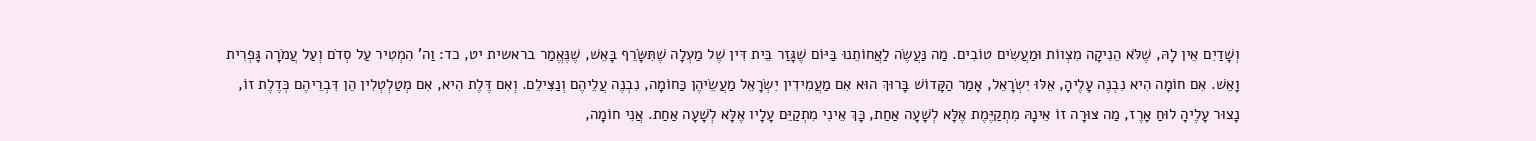וְשָׁדַיִם אֵין לָהּ, שֶׁלֹּא הֵנִיקָה מִצְווֹת וּמַעֲשִׂים טוֹבִים. מַה נַּעֲשֶׂה לַאֲחוֹתֵנוּ בַּיּוֹם שֶׁגָּזַר בֵּית דִּין שֶׁל מַעְלָה שֶׁתִּשָֹּׂרֵף בָּאֵשׁ, שֶׁנֶּאֱמַר בראשית יט, כד: וַה' הִמְטִיר עַל סְדֹם וְעַל עֲמֹרָה גָּפְרִית וָאֵשׁ. אִם חוֹמָה הִיא נִבְנֶה עָלֶיהָ, אֵלּוּ יִשְׂרָאֵל, אָמַר הַקָּדוֹשׁ בָּרוּךְ הוּא אִם מַעֲמִידִין יִשְׂרָאֵל מַעֲשֵׂיהֶן כַּחוֹמָה, נִבְנֶה עֲלֵיהֶם וְנַצִּילֵם. וְאִם דֶּלֶת הִיא, אִם מְטַלְטְלִין הֵן דִּבְרֵיהֶם כְּדֶלֶת זוֹ, נָצוּר עָלֶיהָ לוּחַ אָרֶז, מַה צּוּרָה זוֹ אֵינָהּ מִתְקַיֶּמֶת אֶלָּא לְשָׁעָה אַחַת, כָּךְ אֵינִי מִתְקַיֵּם עָלָיו אֶלָּא לְשָׁעָה אַחַת. אֲנִי חוֹמָה,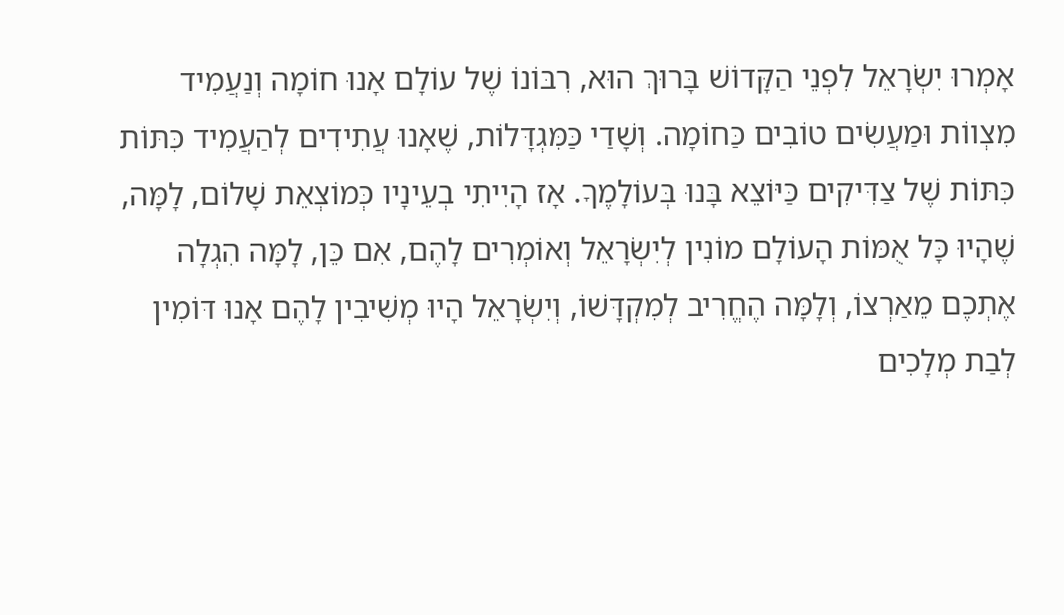אָמְרוּ יִשְׂרָאֵל לִפְנֵי הַקָּדוֹשׁ בָּרוּךְ הוּא, רִבּוֹנוֹ שֶׁל עוֹלָם אָנוּ חוֹמָה וְנַעֲמִיד מִצְווֹת וּמַעֲשִׂים טוֹבִים כַּחוֹמָה. וְשָׁדַי כַּמִּגְדָּלוֹת, שֶׁאָנוּ עֲתִידִים לְהַעֲמִיד כִּתּוֹת כִּתּוֹת שֶׁל צַדִּיקִים כַּיּוֹצֵא בָּנוּ בְּעוֹלָמֶךָ. אָז הָיִיתִי בְעֵינָיו כְּמוֹצְאֵת שָׁלוֹם, לָמָּה, שֶׁהָיוּ כָּל אֻמּוֹת הָעוֹלָם מוֹנִין לְיִשְׂרָאֵל וְאוֹמְרִים לָהֶם, אִם כֵּן, לָמָּה הִגְלָה אֶתְכֶם מֵאַרְצוֹ, וְלָמָּה הֶחֱרִיב לְמִקְדָּשׁוֹ, וְיִשְׂרָאֵל הָיוּ מְשִׁיבִין לָהֶם אָנוּ דּוֹמִין לְבַת מְלָכִים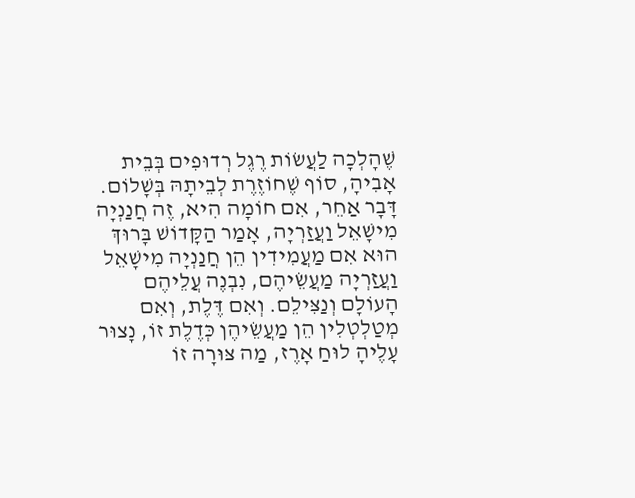שֶׁהָלְכָה לַעֲשׂוֹת רֶגֶל רְדוּפִים בְּבֵית אָבִיהָ, סוֹף שֶׁחוֹזֶרֶת לְבֵיתָהּ בְּשָׁלוֹם. דָּבָר אַחֵר, אִם חוֹמָה הִיא, זֶה חֲנַנְיָה מִישָׁאֵל וַעֲזַרְיָה, אָמַר הַקָּדוֹשׁ בָּרוּךְ הוּא אִם מַעֲמִידִין הֵן חֲנַנְיָה מִישָׁאֵל וַעֲזַרְיָה מַעֲשֵׂיהֶם, נִבְנֶה עֲלֵיהֶם הָעוֹלָם וְנַצִּילֵם. וְאִם דֶּלֶת, וְאִם מְטַלְטְלִין הֵן מַעֲשֵׂיהֶן כְּדֶלֶת זוֹ, נָצוּר עָלֶיהָ לוּחַ אָרֶז, מַה צּוּרָה זוֹ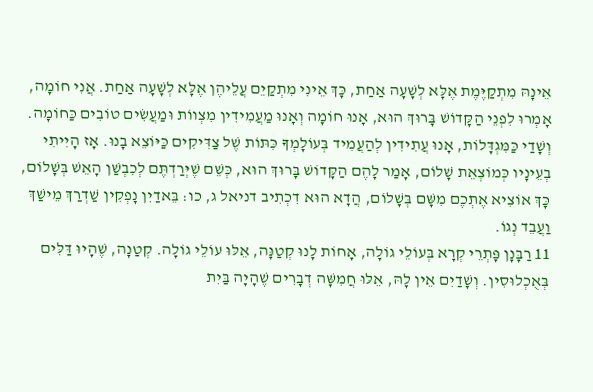אֵינָהּ מִתְקַיֶּמֶת אֶלָּא לְשָׁעָה אַחַת, כָּךְ אֵינִי מִתְקַיֵם עֲלֵיהֶן אֶלָּא לְשָׁעָה אַחַת. אֲנִי חוֹמָה, אָמְרוּ לִפְנֵי הַקָּדוֹשׁ בָּרוּךְ הוּא, אָנוּ חוֹמָה וְאָנוּ מַעֲמִידִין מִצְווֹת וּמַעֲשִׂים טוֹבִים כַּחוֹמָה. וְשָׁדַי כַּמִּגְדָּלוֹת, אָנוּ עֲתִידִין לְהַעֲמִיד בְּעוֹלָמְךָ כִּתּוֹת שֶׁל צַדִּיקִים כַּיּוֹצֵא בָנוּ. אָז הָיִיתִי בְעֵינָיו כְּמוֹצְאֵת שָׁלוֹם, אָמַר לָהֶם הַקָּדוֹשׁ בָּרוּךְ הוּא, כְּשֵׁם שֶׁיְּרַדְתֶּם לְכִבְשַׁן הָאֵשׁ בְּשָׁלוֹם, כָּךְ אוֹצִיא אֶתְכֶם מִשָּׁם בְּשָׁלוֹם, הֲדָא הוּא דִכְתִיב דניאל ג, כו: בֵּאדַיִן נָפְקִין שַׁדְרַךְ מֵישַׁךְ וַעֲבֵד נְגוֹ.
11 רַבָּנָן פָּתְרֵי קְרָא בְּעוֹלֵי גוֹלָה, אָחוֹת לָנוּ קְטַנָּה, אֵלּוּ עוֹלֵי גוֹלָה. קְטַנָה, שֶׁהָיוּ דַּלִּים בְּאֻכְלוּסִין. וְשָׁדַיִם אֵין לָהּ, אֵלּוּ חֲמִשָּׁה דְבָרִים שֶׁהָיָה בַּיִת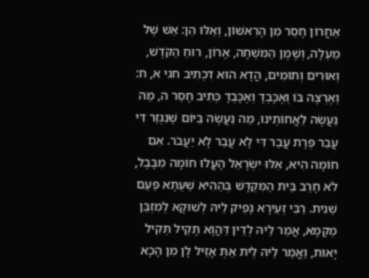אַחֲרוֹן חָסֵר מִן הָרִאשׁוֹן, וְאֵלּוּ הֵן: אֵשׁ שֶׁל מַעְלָה, וְשֶׁמֶן הַמִּשְׁחָה, אָרוֹן, רוּחַ הַקֹּדֶשׁ, וְאוּרִים וְתוּמִים, הֲדָא הוּא דִכְתִיב חגי א, ח: וְאֶרְצֶה בּוֹ וְאֶכָּבְדָ וְאֶכָּבְדָ כְּתִיב חָסֵר ה, מַה נַּעֲשֶׂה לַאֲחוֹתֵינוּ, מַה נַּעֲשֶׂה בַּיּוֹם שֶׁנִגְזַר דִּי עֲבַר פְּרָת עֲבַר דִּי לָא עֲבַר לָא יַעֲבֹר. אִם חוֹמָה הִיא, אִלּוּ יִשְׂרָאֵל הָעֳלוּ חוֹמָה מִבָּבֶל, לֹא חָרַב בֵּית הַמִּקְדָּשׁ בְּהַהִיא שַׁעְתָּא פַּעַם שֵׁנִית. רַבִּי זְעֵירָא נָפֵיק לֵיהּ לְשׁוּקָא לְמִזְבַּן מְקָמָא, אֲמַר לֵיהּ לְדֵין דַּהֲוָא תָּקֵיל תְּקִיל יָאוּת, וַאֲמַר לֵיהּ לֵית אַתְּ אָזֵיל לָן מִן הָכָא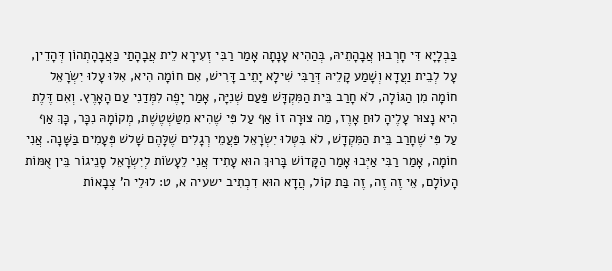בַּבְלָיָא דִּי חָרְבוּן אֲבָהָתֵיהּ, בְּהַהִיא עָנָתָה אָמַר רַבִּי זְעִירָא לֵית אֲבָהָתַי כַּאֲבָהָתְהוֹן דְּהָדֵין, עָל לְבֵית וַעֲדָא וְשָׁמַע קָלֵיהּ דְּרַבִּי שִׁילָא יָתֵיב דָּרִישׁ, אִם חוֹמָה הִיא, אִלּוּ עָלוּ יִשְׂרָאֵל חוֹמָה מִן הַגּוֹלָה, לֹא חָרַב בֵּית הַמִּקְדָּשׁ פַּעַם שְׁנִיָּה, אָמַר יָפֶה לִמְּדַנִי עַם הָאָרֶץ. וְאִם דֶּלֶת הִיא נָצוּר עָלֶיהָ לוּחַ אָרֶז, מַה צּוּרָה זוֹ אַף עַל פִּי שֶׁהִיא מִטַּשְׁטֶשֶׁת, מְקוֹמָהּ נִכָּר, כָּךְ אַף עַל פִּי שֶׁחָרַב בֵּית הַמִּקְדָשׁ, לֹא בִּטְּלוּ יִשְׂרָאֵל פַּעֲמֵי רְגָלִים שֶׁלָּהֶם שָׁלשׁ פְּעָמִים בַּשָּׁנָה. אֲנִי חוֹמָה, אָמַר רַבִּי אַיְּבוּ אָמַר הַקָּדוֹשׁ בָּרוּךְ הוּא עָתִיד אֲנִי לֵעָשׂוֹת לְיִשְׂרָאֵל סָנֵיגוֹר בֵּין אֻמּוֹת הָעוֹלָם, אֵי זֶה זֶה, זֶה בַּת קוֹל, הֲדָא הוּא דִכְתִיב ישעיה א, ט: לוּלֵי ה' צְבָאוֹת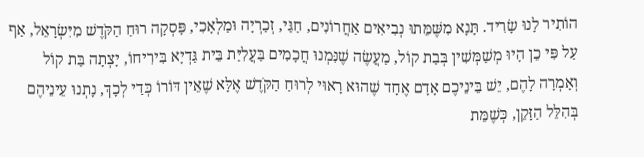הוֹתִיר לָנוּ שָׂרִיד. תָּנָא מִשֶּׁמֵּתוּ נְבִיאִים אַחֲרוֹנִים, חַגַּי, זְכַרְיָה וּמַלְאָכִי, פָּסְקָה רוּחַ הַקֹּדֶשׁ מִיִּשְׂרָאֵל, אַף עַל פִּי כֵן הָיוּ מְשַׁמְּשִׁין בְּבַת קוֹל, מַעֲשֶׂה שֶׁנִּמְנוּ חֲכָמִים בַּעֲלִיַּת בֵּית גַּדְיָא בִּירִיחוֹ, יָצְתָה בַּת קוֹל וְאָמְרָה לָהֶם, יֵשׁ בֵּינֵיכֶם אָדָם אֶחָד שֶׁהוּא רָאוּי לְרוּחַ הַקֹּדֶשׁ אֶלָּא שֶׁאֵין דּוֹרוֹ כְּדַי לְכָךְ, נָתְנוּ עֵינֵיהֶם בְּהִלֵּל הַזָּקֵן, כְּשֶׁמֵּת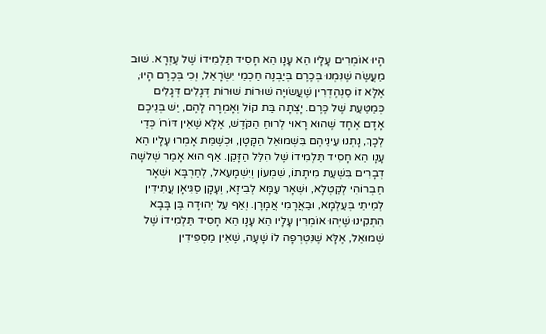הָיוּ אוֹמְרִים עָלָיו הֵא עָנָו הֵא חָסִיד תַּלְמִידוֹ שֶׁל עֶזְרָא. שׁוּב מַעֲשֶׂה שֶׁנִּמְנוּ בְּכֶרֶם בְּיַבְנֶה חַכְמֵי יִשְׂרָאֵל, וְכִי בְּכֶרֶם הָיוּ, אֶלָּא זוֹ סַנְהֶדְרִין שֶׁעֲשׂוּיָה שׁוּרוֹת שׁוּרוֹת דְּגָלִים דְּגָלִים כְּמַטַּעַת שֶׁל כֶּרֶם. יָצְתָה בַּת קוֹל וְאָמְרָה לָהֶם, יֵשׁ בְּנֵיכֶם אָדָם אֶחָד שֶׁהוּא רָאוּי לְרוּחַ הַקֹּדֶשׁ, אֶלָּא שֶׁאֵין דּוֹרוֹ כְּדַי לְכָךְ, נָתְנוּ עֵינֵיהֶם בִּשְׁמוּאֵל הַקָּטָן, וּכְשֶׁמֵּת אָמְרוּ עָלָיו הֵא עָנָו הֵא חָסִיד תַּלְמִידוֹ שֶׁל הִלֵּל הַזָּקֵן. אַף הוּא אָמַר שְׁלשָׁה דְבָרִים בִּשְׁעַת מִיתָתוֹ, שִׁמְעוֹן וְיִשְׁמָעֵאל, לְחַרְבָּא וּשְׁאָר חַבְרוֹהִי לְקַטְלָא, וּשְׁאָר עַמָּא לְבִיזָא, וְעָקָן סַגִּיאָן עֲתִידִין לְמֵיתֵי בְּעַלְמָא, וּבַאֲרָמִי אֲמָרָן. וְאַף עַל יְהוּדָה בֶּן בָּבָא הִתְקִינוּ שֶׁיְּהוּ אוֹמְרִין עָלָיו הֵא עָנָו הֵא חָסִיד תַּלְמִידוֹ שֶׁל שְׁמוּאֵל, אֶלָּא שֶׁנִּטְרְפָה לוֹ שָׁעָה, שֶׁאֵין מַסְפִּידִין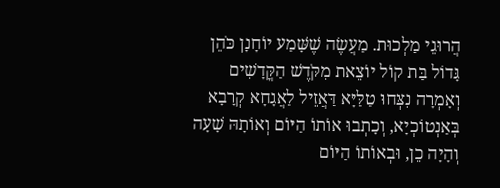הֲרוּגֵי מַלְכוּת. מַעֲשֶׂה שֶׁשָּׁמַע יוֹחָנָן כֹּהֵן גָּדוֹל בַּת קוֹל יוֹצֵאת מִקֹּדֶשׁ הַקֳּדָשִׁים וְאָמְרָה נִצְּחוּ טַלַּיָּא דַּאֲזֵיל לַאֲגָחָא קְרָבָא בְּאַנְטוֹכְיָא, וְכָתְבוּ אוֹתוֹ הַיּוֹם וְאוֹתָהּ שָׁעָה וְהָיָה כֵן, וּבְאוֹתוֹ הַיּוֹם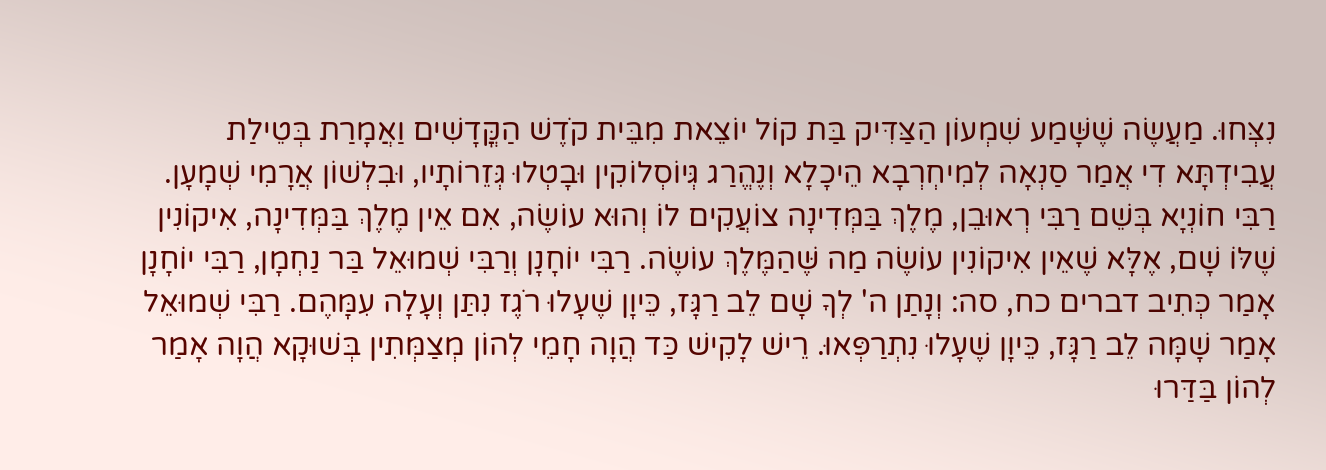נִצְּחוּ. מַעֲשֶׂה שֶׁשָּׁמַע שִׁמְעוֹן הַצַּדִּיק בַּת קוֹל יוֹצֵאת מִבֵּית קֹדֶשׁ הַקֳּדָשִׁים וַאֲמָרַת בְּטֵילַת עֲבִידְתָּא דִי אֲמַר סַנְאָה לְמִיחְרְבָא הֵיכָלָא וְנֶהֱרַג גְּיוֹסְלוֹקִין וּבָטְלוּ גְּזֵרוֹתָיו, וּבִלְשׁוֹן אֲרָמִי שְׁמָעָן. רַבִּי חוֹנְיָא בְּשֵׁם רַבִּי רְאוּבֵן, מֶלֶךְ בַּמְּדִינָה צוֹעֲקִים לוֹ וְהוּא עוֹשֶׂה, אִם אֵין מֶלֶךְ בַּמְּדִינָה, אִיקוֹנִין שֶׁלּוֹ שָׁם, אֶלָּא שֶׁאֵין אִיקוֹנִין עוֹשֶׂה מַה שֶּׁהַמֶּלֶךְ עוֹשֶׂה. רַבִּי יוֹחָנָן וְרַבִּי שְׁמוּאֵל בַּר נַחְמָן, רַבִּי יוֹחָנָן אָמַר כְּתִיב דברים כח, סה: וְנָתַן ה' לְךָ שָׁם לֵב רַגָּז, כֵּיוָן שֶׁעָלוּ רֹגֶז נִתַּן וְעָלָה עִמָּהֶם. רַבִּי שְׁמוּאֵל אָמַר שָׁמָּה לֵב רַגָּז, כֵּיוָן שֶׁעָלוּ נִתְרַפְּאוּ. רֵישׁ לָקִישׁ כַּד הֲוָה חָמֵי לְהוֹן מְצַמְּתִין בְּשׁוּקָא הֲוָה אָמַר לְהוֹן בַּדַּרוּ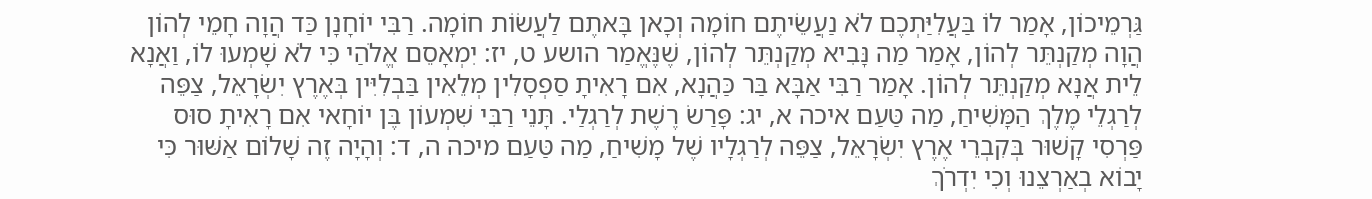גַּרְמֵיכוֹן, אָמַר לוֹ בַּעֲלִיַּתְכֶם לֹא נַעֲשֵׂיתֶם חוֹמָה וְכָאן בָּאתֶם לַעֲשׂוֹת חוֹמָה. רַבִּי יוֹחָנָן כַּד הֲוָה חָמֵי לְהוֹן הֲוָה מְקַנְתֵּר לְהוֹן, אָמַר מַה נָּבִיא מְקַנְתֵּר לְהוֹן, שֶׁנֶּאֱמַר הושע ט, יז: יִמְאָסֵם אֱלֹהַי כִּי לֹא שָׁמְעוּ לוֹ, וַאֲנָא לֵית אֲנָא מְקַנְתֵּר לְהוֹן. אָמַר רַבִּי אַבָּא בַּר כַּהֲנָא, אִם רָאִיתָ סַפְסָלִין מְלֵאִין בַּבְלִיִּין בְּאֶרֶץ יִשְׂרָאֵל, צַפֵּה לְרַגְלֵי מֶלֶךְ הַמָּשִׁיחַ, מַה טַּעַם איכה א, יג: פָּרַשׂ רֶשֶׁת לְרַגְלַי. תָּנֵי רַבִּי שִׁמְעוֹן בֶּן יוֹחָאי אִם רָאִיתָ סוּס פַּרְסִי קָשׁוּר בְּקִבְרֵי אֶרֶץ יִשְׂרָאֵל, צַפֵּה לְרַגְלָיו שֶׁל מָשִׁיחַ, מַה טַּעַם מיכה ה, ד: וְהָיָה זֶה שָׁלוֹם אַשּׁוּר כִּי יָבוֹא בְאַרְצֵנוּ וְכִי יִדְרֹךְ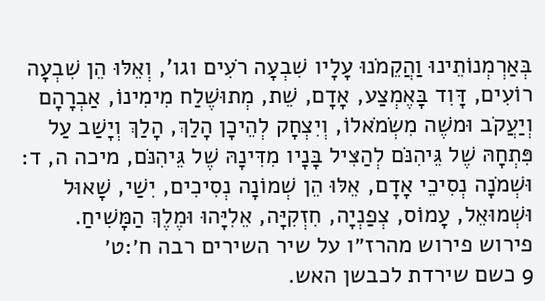בְּאַרְמְנוֹתֵינוּ וַהֲקֵמֹנוּ עָלָיו שִׁבְעָה רֹעִים וגו', וְאֵלּוּ הֵן שִׁבְעָה רוֹעִים, דָּוִד בָּאֶמְצַע, אָדָם, שֵׁת, מְתוּשֶׁלַח מִימִינוֹ, אַבְרָהָם וְיַעֲקֹב וּמשֶׁה מִשְׂמֹאלוֹ, וְיִצְחָק לְהֵיכָן הָלַךְ, הָלַךְ וְיָשַׁב עַל פִּתְחָהּ שֶׁל גֵּיהִנֹּם לְהַצִּיל בָּנָיו מִדִּינָהּ שֶׁל גֵּיהִנֹּם, מיכה ה, ד: וּשְׁמֹנָה נְסִיכֵי אָדָם, אֵלּוּ הֵן שְׁמוֹנָה נְסִיכִים, יִשַׁי, שָׁאוּל וּשְׁמוּאֵל, עָמוֹס, צְפַנְיָה, חִזְקִיָּה, אֵלִיָּהוּ וּמֶלֶךְ הַמָּשִׁיחַ.
פירוש פירוש מהרז״ו על שיר השירים רבה ח׳:ט׳
9 כשם שירדת לכבשן האש.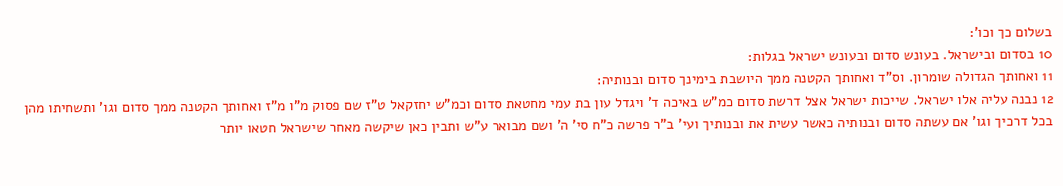בשלום כך וכו':
10 בסדום ובישראל. בעונש סדום ובעונש ישראל בגלות:
11 ואחותך הגדולה שומרון. וס"ד ואחותך הקטנה ממך היושבת בימינך סדום ובנותיה:
12 נבנה עליה אלו ישראל. שייכות ישראל אצל דרשת סדום כמ"ש באיכה ד' ויגדל עון בת עמי מחטאת סדום וכמ"ש יחזקאל ט"ז שם פסוק מ"ו מ"ז ואחותך הקטנה ממך סדום וגו' ותשחיתו מהן בכל דרכיך וגו' אם עשתה סדום ובנותיה כאשר עשית את ובנותיך ועי' ב"ר פרשה כ"ח סי' ה' ושם מבואר ע"ש ותבין כאן שיקשה מאחר שישראל חטאו יותר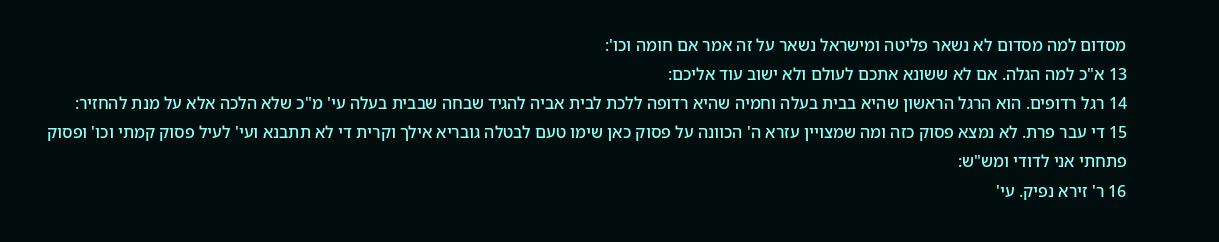מסדום למה מסדום לא נשאר פליטה ומישראל נשאר על זה אמר אם חומה וכו':
13 א"כ למה הגלה. אם לא ששונא אתכם לעולם ולא ישוב עוד אליכם:
14 רגל רדופים. הוא הרגל הראשון שהיא בבית בעלה וחמיה שהיא רדופה ללכת לבית אביה להגיד שבחה שבבית בעלה עי' מ"כ שלא הלכה אלא על מנת להחזיר:
15 די עבר פרת. לא נמצא פסוק כזה ומה שמצויין עזרא ה' הכוונה על פסוק כאן שימו טעם לבטלה גובריא אילך וקרית די לא תתבנא ועי' לעיל פסוק קמתי וכו' ופסוק פתחתי אני לדודי ומש"ש:
16 ר' זירא נפיק. עי'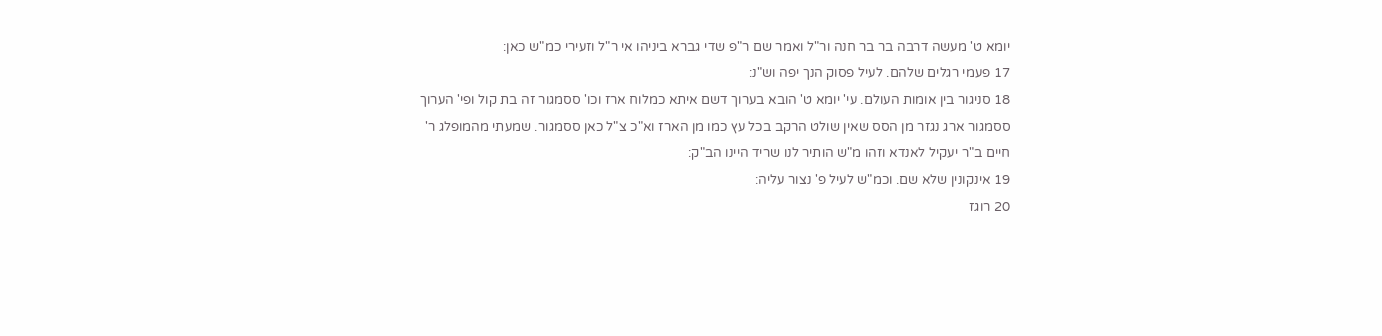יומא ט' מעשה דרבה בר בר חנה ור"ל ואמר שם ר"פ שדי גברא ביניהו אי ר"ל וזעירי כמ"ש כאן:
17 פעמי רגלים שלהם. לעיל פסוק הנך יפה וש"נ:
18 סניגור בין אומות העולם. עי' יומא ט' הובא בערוך דשם איתא כמלוח ארז וכו' ססמגור זה בת קול ופי' הערוך ססמגור ארג נגזר מן הסס שאין שולט הרקב בכל עץ כמו מן הארז וא"כ צ"ל כאן ססמגור. שמעתי מהמופלג ר' חיים ב"ר יעקיל לאנדא וזהו מ"ש הותיר לנו שריד היינו הב"ק:
19 אינקונין שלא שם. וכמ"ש לעיל פ' נצור עליה:
20 רוגז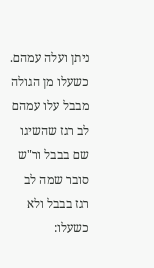ניתן ועלה עמהם. כשעלו מן הגולה מבבל עלו עמהם לב רגז שהשיגו שם בבבל ור"ש סובר שמה לב רגז בבבל ולא כשעלו: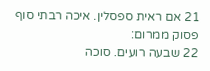21 אם ראית ספסלין. איכה רבתי סוף פסוק ממרום:
22 שבעה רועים. סוכה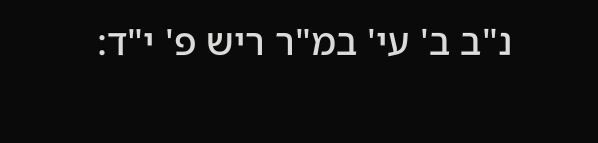נ"ב ב' עי' במ"ר ריש פ' י"ד: